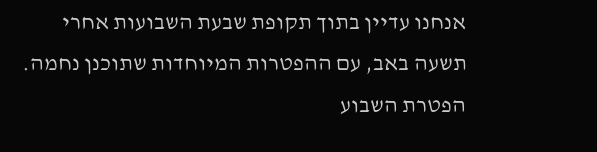אנחנו עדיין בתוך תקופת שבעת השבועות אחרי תשעה באב, עם ההפטרות המיוחדות שתוכנן נחמה.
הפטרת השבוע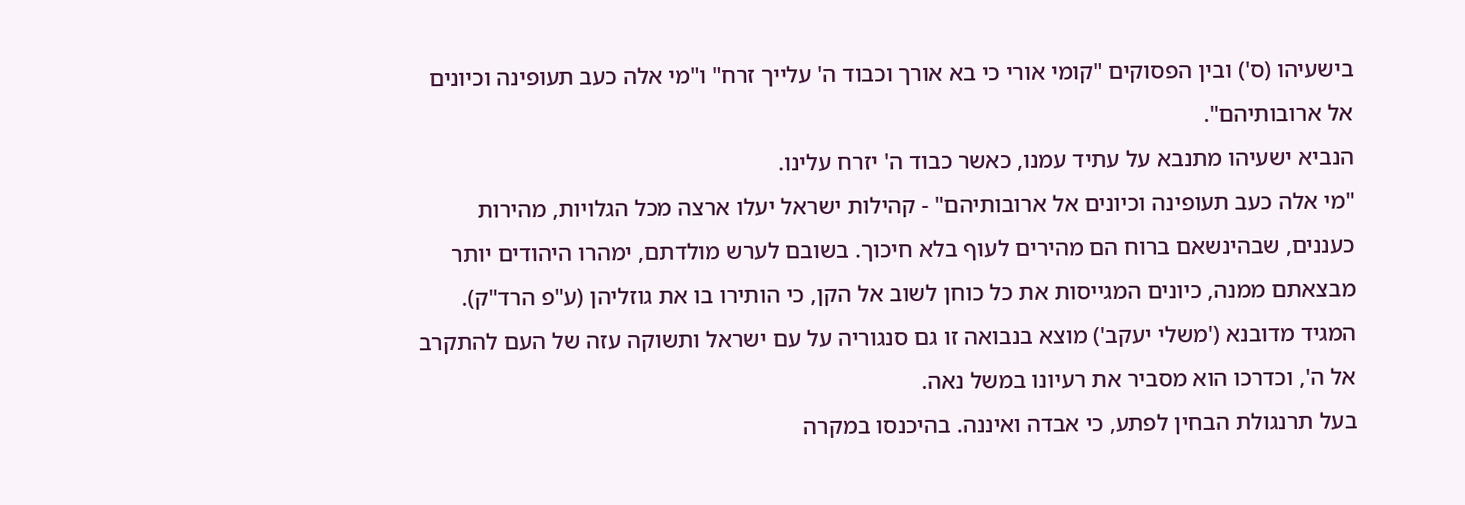בישעיהו (ס') ובין הפסוקים "קומי אורי כי בא אורך וכבוד ה' עלייך זרח" ו"מי אלה כעב תעופינה וכיונים אל ארובותיהם".
הנביא ישעיהו מתנבא על עתיד עמנו, כאשר כבוד ה' יזרח עלינו.
"מי אלה כעב תעופינה וכיונים אל ארובותיהם" - קהילות ישראל יעלו ארצה מכל הגלויות, מהירות כעננים, שבהינשאם ברוח הם מהירים לעוף בלא חיכוך. בשובם לערש מולדתם, ימהרו היהודים יותר מבצאתם ממנה, כיונים המגייסות את כל כוחן לשוב אל הקן, כי הותירו בו את גוזליהן (ע"פ הרד"ק).
המגיד מדובנא ('משלי יעקב') מוצא בנבואה זו גם סנגוריה על עם ישראל ותשוקה עזה של העם להתקרב אל ה', וכדרכו הוא מסביר את רעיונו במשל נאה.
בעל תרנגולת הבחין לפתע, כי אבדה ואיננה. בהיכנסו במקרה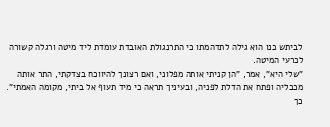לביתש כנו הוא גילה לתדהמתו כי התרנגולת האובדת עומדת ליד מיטה ורגלה קשורה לכרעי המיטה.
"שלי היא", אמר, "הן קניתי אותה מפלוני, ואם רצונך להיווכח בצדקתי, התר אותה מכבליה ופתח את הדלת לפניה, ובעיניך תראה כי מיד תעוף אל ביתי, מקומה האמתי".
כך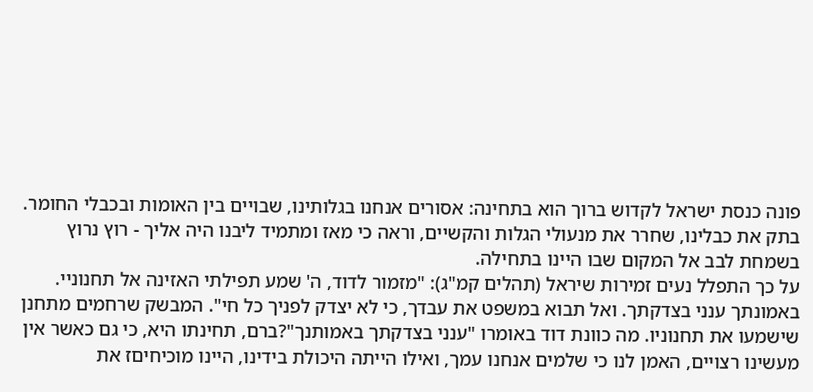פונה כנסת ישראל לקדוש ברוך הוא בתחינה: אסורים אנחנו בגלותינו, שבויים בין האומות ובכבלי החומר. בתק את כבלינו, שחרר את מנעולי הגלות והקשיים, וראה כי מאז ומתמיד ליבנו היה אליך - רוץ נרוץ בשמחת לבב אל המקום שבו היינו בתחילה.
על כך התפלל נעים זמירות שיראל (תהלים קמ"ג): "מזמור לדוד, ה' שמע תפילתי האזינה אל תחנוניי. באמונתך ענני בצדקתך. ואל תבוא במשפט את עבדך, כי לא יצדק לפניך כל חי". המבשק שרחמים מתחנן שישמעו את תחנוניו. מה כוונת דוד באומרו "ענני בצדקתך באמותנך"?ברם, תחינתו היא, כי גם כאשר אין מעשינו רצויים, האמן לנו כי שלמים אנחנו עמך, ואילו הייתה היכולת בידינו, היינו מוכיחיםז את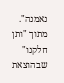נאמנה".
מתוך "ותן חלקנו" שבהוצאת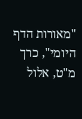"מאורות הדף היומי", כרך מ"ט, אלול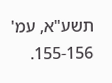תשע"א, עמ' 155-156.